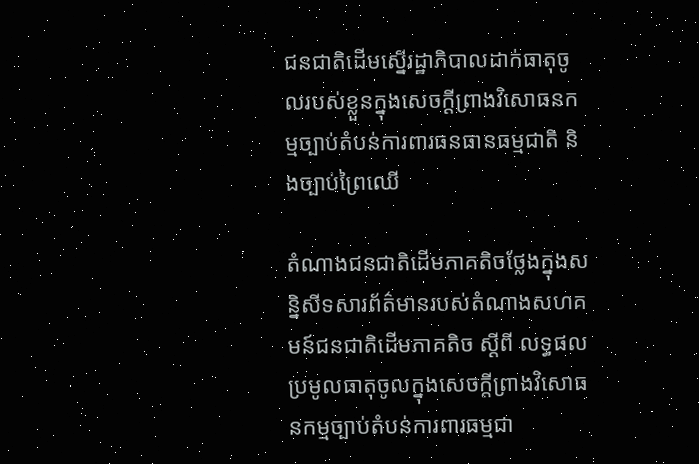ជនជាតិដើមស្នើរដ្ឋាភិបាលដាក់ធាតុចូលរបស់ខ្លួនក្នុងសេចក្ដីព្រាងវិសោធនកម្មច្បាប់តំបន់ការពារធនធានធម្មជាតិ និងច្បាប់ព្រៃឈើ

តំណាងជនជាតិដើមភាគតិចថ្លែងក្នុងសន្និសីទសារព័ត៌មានរបស់តំណាងសហគមន៍ជនជាតិដើមភាគតិច ស្ដីពី លទ្ធផលប្រមូលធាតុចូលក្នុងសេចក្ដីព្រាងវិសោធនកម្មច្បាប់តំបន់ការពារធម្មជា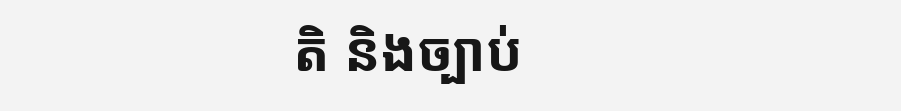តិ និងច្បាប់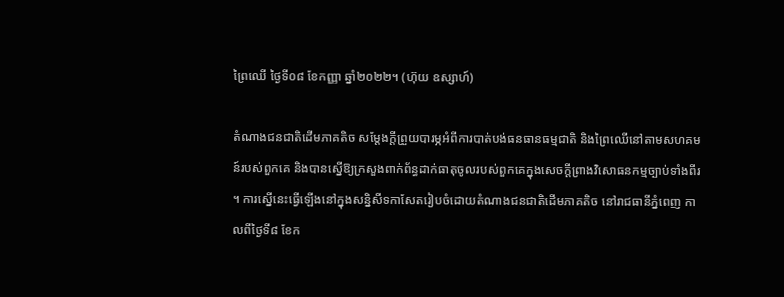ព្រៃឈើ ថ្ងៃទី០៨ ខែកញ្ញា ឆ្នាំ២០២២។ (ហ៊ុយ ឧស្សាហ៍)

តំណាងជនជាតិដើមភាគតិច សម្ដែងក្ដីព្រួយបារម្ភអំពីការបាត់បង់ធនធានធម្មជាតិ និងព្រៃឈើនៅតាមសហគមន៍របស់ពួកគេ និងបានស្នើឱ្យក្រសួងពាក់ព័ន្ធដាក់ធាតុចូលរបស់ពួកគេក្នុងសេចក្ដីព្រាងវិសោធនកម្មច្បាប់ទាំងពីរ។ ការស្នើនេះធ្វើឡើងនៅក្នុងសន្និសីទកាសែតរៀបចំដោយតំណាងជនជាតិដើមភាគតិច នៅរាជធានីភ្នំពេញ កាលពីថ្ងៃទី៨ ខែក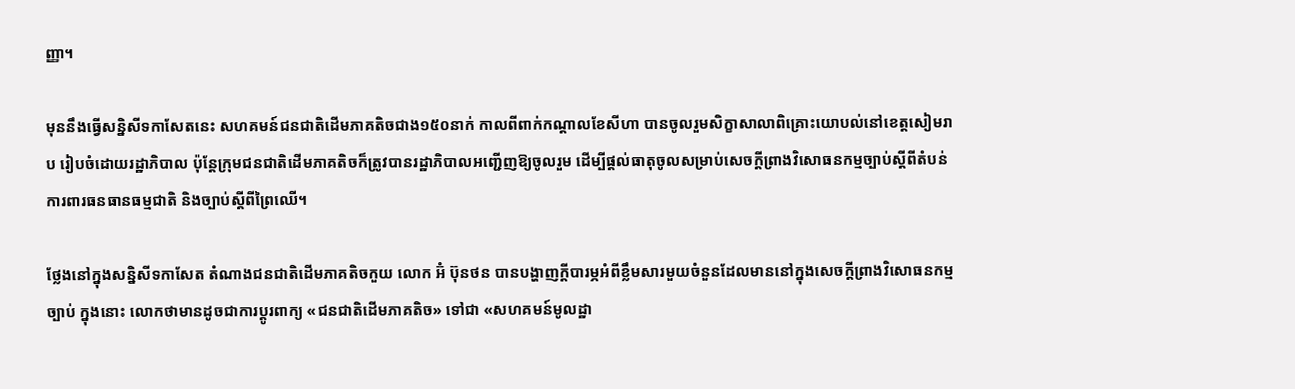ញ្ញា។

មុននឹងធ្វើសន្និសីទកាសែតនេះ សហគមន៍ជនជាតិដើមភាគតិចជាង១៥០នាក់ កាលពីពាក់កណ្ដាលខែសីហា បានចូលរួមសិក្ខាសាលាពិគ្រោះយោបល់នៅខេត្តសៀមរាប រៀបចំដោយរដ្ឋាភិបាល ប៉ុន្តែក្រុមជនជាតិដើមភាគតិចក៏ត្រូវបានរដ្ឋាភិបាលអញ្ជើញឱ្យចូលរួម ដើម្បីផ្តល់ធាតុចូលសម្រាប់សេចក្តីព្រាងវិសោធនកម្មច្បាប់ស្តីពីតំបន់ការពារធនធានធម្មជាតិ និងច្បាប់ស្តីពីព្រៃឈើ។

ថ្លែងនៅក្នុងសន្និសីទកាសែត តំណាងជនជាតិដើមភាគតិចកួយ លោក អ៊ំ ប៊ុនថន បានបង្ហាញក្ដីបារម្ភអំពីខ្លឹមសារមួយចំនួនដែលមាននៅក្នុងសេចក្តីព្រាងវិសោធនកម្មច្បាប់ ក្នុងនោះ លោកថាមានដូចជាការប្តូរពាក្យ «ជនជាតិដើមភាគតិច» ទៅជា «សហគមន៍មូលដ្ឋា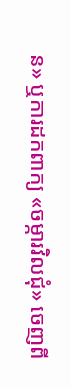ន» ឬការដកពាក្យ «ចម្ការវិលជុំ» ចេញពី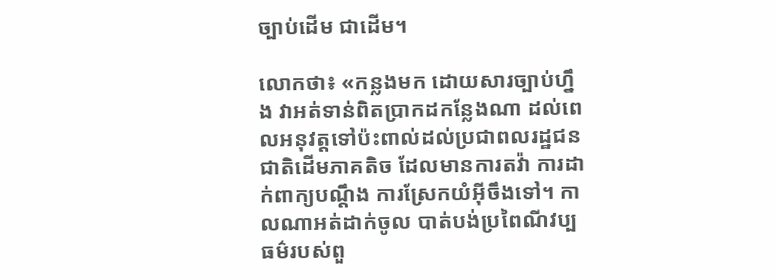ច្បាប់ដើម ជាដើម។

លោកថា៖ «កន្លងមក ដោយសារច្បាប់ហ្នឹង វាអត់ទាន់ពិតប្រាកដកន្លែងណា ដល់ពេលអនុវត្តទៅប៉ះពាល់ដល់ប្រជាពលរដ្ឋជនជាតិដើមភាគតិច ដែលមានការតវ៉ា ការដាក់ពាក្យបណ្ដឹង ការស្រែកយំអ៊ីចឹងទៅ។ កាលណាអត់ដាក់ចូល បាត់បង់ប្រពៃណីវប្បធម៌របស់ពួ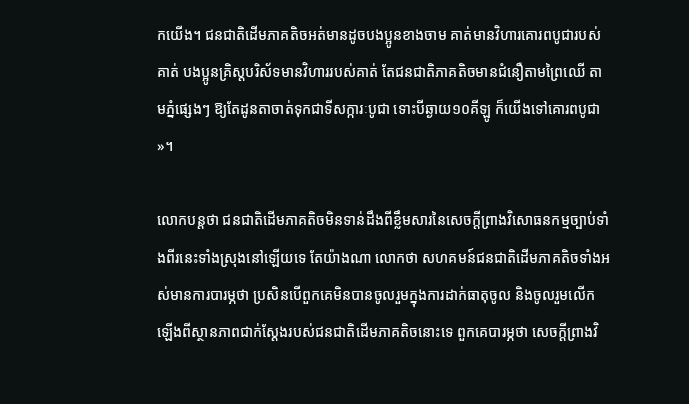កយើង។ ជនជាតិដើមភាគតិចអត់មានដូចបងប្អូនខាងចាម គាត់មានវិហារគោរពបូជារបស់គាត់ បងប្អូនគ្រិស្តបរិស័ទមានវិហាររបស់គាត់ តែជនជាតិភាគតិចមានជំនឿតាមព្រៃឈើ តាមភ្នំផ្សេងៗ ឱ្យតែដូនតាចាត់ទុកជាទីសក្ការៈបូជា ទោះបីឆ្ងាយ១០គីឡូ ក៏យើងទៅគោរពបូជា»។

លោកបន្តថា ជនជាតិដើមភាគតិចមិនទាន់ដឹងពីខ្លឹមសារនៃសេចក្ដីព្រាងវិសោធនកម្មច្បាប់ទាំងពីរនេះទាំងស្រុងនៅឡើយទេ តែយ៉ាងណា លោកថា សហគមន៍ជនជាតិដើមភាគតិចទាំងអស់មានការបារម្ភថា ប្រសិនបើពួកគេមិនបានចូលរួមក្នុងការដាក់ធាតុចូល និងចូលរួមលើកឡើងពីស្ថានភាពជាក់ស្ដែងរបស់ជនជាតិដើមភាគតិចនោះទេ ពួកគេបារម្ភថា សេចក្ដីព្រាងវិ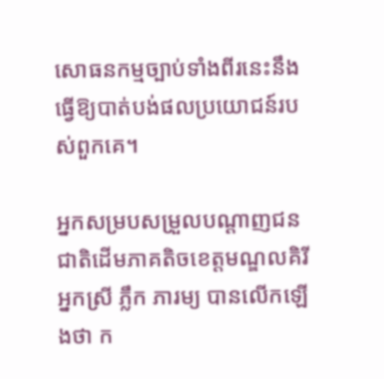សោធនកម្មច្បាប់ទាំងពីរនេះនឹងធ្វើឱ្យបាត់បង់ផលប្រយោជន៍របស់ពួកគេ។

អ្នកសម្របសម្រួលបណ្ដាញជនជាតិដើមភាគតិចខេត្តមណ្ឌលគិរី អ្នកស្រី ភ្លឹក ភារម្យ បានលើកឡើងថា ក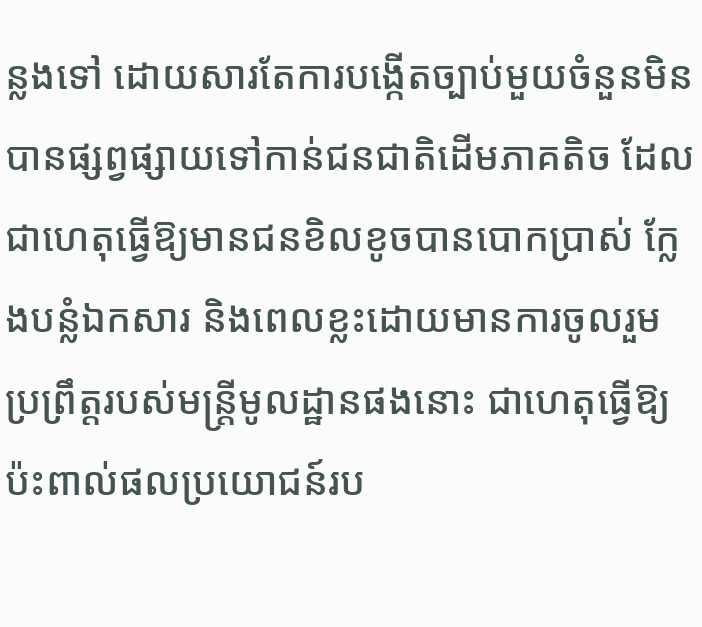ន្លងទៅ ដោយសារតែការបង្កើតច្បាប់មួយចំនួនមិនបានផ្សព្វផ្សាយទៅកាន់ជនជាតិដើមភាគតិច ដែលជាហេតុធ្វើឱ្យមានជនខិលខូចបានបោកប្រាស់ ក្លែងបន្លំឯកសារ និងពេលខ្លះដោយមានការចូលរួមប្រព្រឹត្តរបស់មន្រ្តីមូលដ្ឋានផងនោះ ជាហេតុធ្វើឱ្យប៉ះពាល់ផលប្រយោជន៍រប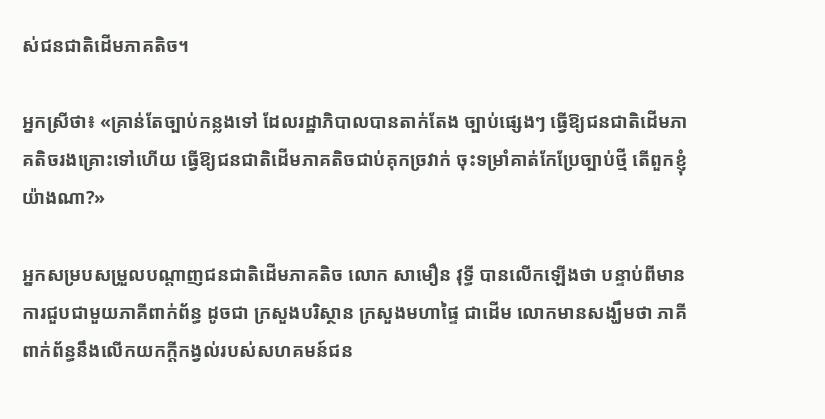ស់ជនជាតិដើមភាគតិច។

អ្នកស្រីថា៖ «គ្រាន់តែច្បាប់កន្លងទៅ ដែលរដ្ឋាភិបាលបានតាក់តែង ច្បាប់ផ្សេងៗ ធ្វើឱ្យជនជាតិដើមភាគតិចរងគ្រោះទៅហើយ ធ្វើឱ្យជនជាតិដើមភាគតិចជាប់គុកច្រវាក់ ចុះទម្រាំគាត់កែប្រែច្បាប់ថ្មី តើពួកខ្ញុំយ៉ាងណា?»

អ្នកសម្របសម្រួលបណ្ដាញជនជាតិដើមភាគតិច លោក សាមឿន វុទ្ធី បានលើកឡើងថា បន្ទាប់ពីមានការជួបជាមួយភាគីពាក់ព័ន្ធ ដូចជា ក្រសួងបរិស្ថាន ក្រសួងមហាផ្ទៃ ជាដើម លោកមានសង្ឃឹមថា ភាគីពាក់ព័ន្ធនឹងលើកយកក្ដីកង្វល់របស់សហគមន៍ជន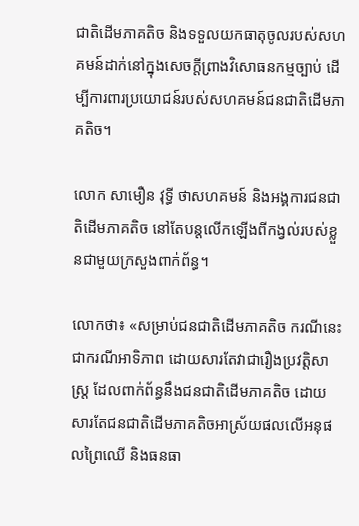ជាតិដើមភាគតិច និងទទួលយកធាតុចូលរបស់សហគមន៍ដាក់នៅក្នុងសេចក្តីព្រាងវិសោធនកម្មច្បាប់ ដើម្បីការពារប្រយោជន៍របស់សហគមន៍ជនជាតិដើមភាគតិច។

លោក សាមឿន វុទ្ធី ថាសហគមន៍ និងអង្គការជនជាតិដើមភាគតិច នៅតែបន្តលើកឡើងពីកង្វល់របស់ខ្លួនជាមួយក្រសួងពាក់ព័ន្ធ។

លោកថា៖ «សម្រាប់ជនជាតិដើមភាគតិច ករណីនេះជាករណីអាទិភាព ដោយសារតែវាជារឿងប្រវត្តិសាស្រ្ត ដែលពាក់ព័ន្ធនឹងជនជាតិដើមភាគតិច ដោយសារតែជនជាតិដើមភាគតិចអាស្រ័យផលលើអនុផលព្រៃឈើ និងធនធា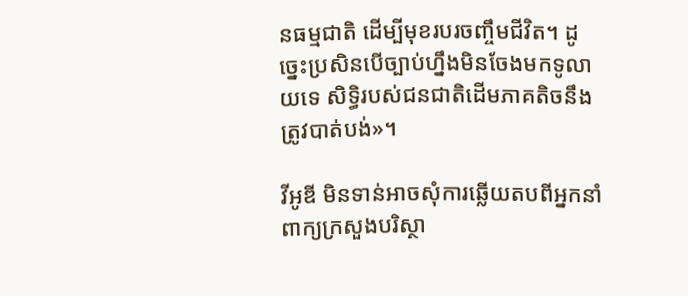នធម្មជាតិ ដើម្បីមុខរបរចញ្ចឹមជីវិត។ ដូច្នេះប្រសិនបើច្បាប់ហ្នឹងមិនចែងមកទូលាយទេ សិទ្ធិរបស់ជនជាតិដើមភាគតិចនឹងត្រូវបាត់បង់»។

វីអូឌី មិនទាន់អាចសុំការឆ្លើយតបពីអ្នកនាំពាក្យក្រសួងបរិស្ថា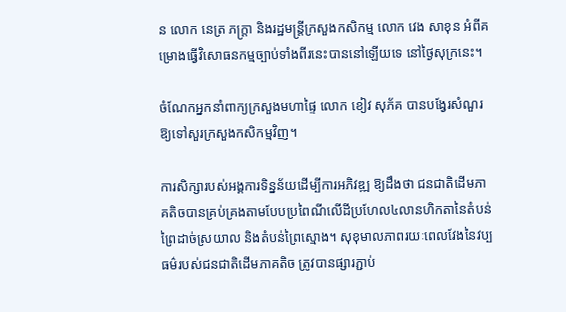ន លោក នេត្រ ភក្ដ្រា និងរដ្ឋមន្រ្តីក្រសួងកសិកម្ម លោក វេង សាខុន អំពីគម្រោងធ្វើវិសោធនកម្មច្បាប់ទាំងពីរនេះបាននៅឡើយទេ នៅថ្ងៃសុក្រនេះ។

ចំណែកអ្នកនាំពាក្យក្រសួងមហាផ្ទៃ លោក ខៀវ សុភ័គ បានបង្វែរសំណួរឱ្យទៅសួរក្រសួងកសិកម្មវិញ។

ការសិក្សារបស់អង្គការទិន្នន័យដើម្បីការអភិវឌ្ឍ ឱ្យដឹងថា ជនជាតិដើមភាគតិចបានគ្រប់គ្រងតាមបែបប្រពៃណីលើដីប្រហែល៤លានហិកតានៃតំបន់ព្រៃដាច់ស្រយាល និងតំបន់ព្រៃស្មោង។ សុខុមាលភាពរយៈពេលវែងនៃវប្បធម៌របស់ជនជាតិដើមភាគតិច ត្រូវបានផ្សារភ្ជាប់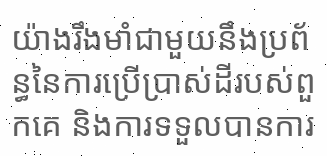យ៉ាងរឹងមាំជាមួយនឹងប្រព័ន្ធនៃការប្រើប្រាស់ដីរបស់ពួកគេ និងការទទួលបានការ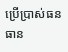ប្រើប្រាស់ធនធាន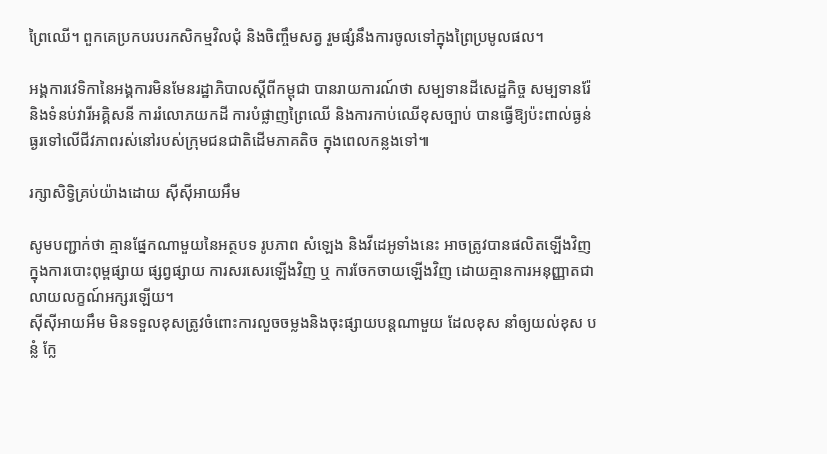ព្រៃឈើ។ ពួកគេប្រកបរបរកសិកម្មវិលជុំ និងចិញ្ចឹមសត្វ រួមផ្សំនឹងការចូលទៅក្នុងព្រៃប្រមូលផល។

អង្គការវេទិកានៃអង្គការមិនមែនរដ្ឋាភិបាលស្តីពីកម្ពុជា បានរាយការណ៍ថា សម្បទានដីសេដ្ឋកិច្ច សម្បទានរ៉ែ និងទំនប់វារីអគ្គិសនី ការរំលោភយកដី ការបំផ្លាញព្រៃឈើ និងការកាប់ឈើខុសច្បាប់ បានធ្វើឱ្យប៉ះពាល់ធ្ងន់ធ្ងរទៅលើជីវភាពរស់នៅរបស់ក្រុមជនជាតិដើមភាគតិច ក្នុងពេលកន្លងទៅ៕

រក្សាសិទ្វិគ្រប់យ៉ាងដោយ ស៊ីស៊ីអាយអឹម

សូមបញ្ជាក់ថា គ្មានផ្នែកណាមួយនៃអត្ថបទ រូបភាព សំឡេង និងវីដេអូទាំងនេះ អាចត្រូវបានផលិតឡើងវិញក្នុងការបោះពុម្ពផ្សាយ ផ្សព្វផ្សាយ ការសរសេរឡើងវិញ ឬ ការចែកចាយឡើងវិញ ដោយគ្មានការអនុញ្ញាតជាលាយលក្ខណ៍អក្សរឡើយ។
ស៊ីស៊ីអាយអឹម មិនទទួលខុសត្រូវចំពោះការលួចចម្លងនិងចុះផ្សាយបន្តណាមួយ ដែលខុស នាំឲ្យយល់ខុស បន្លំ ក្លែ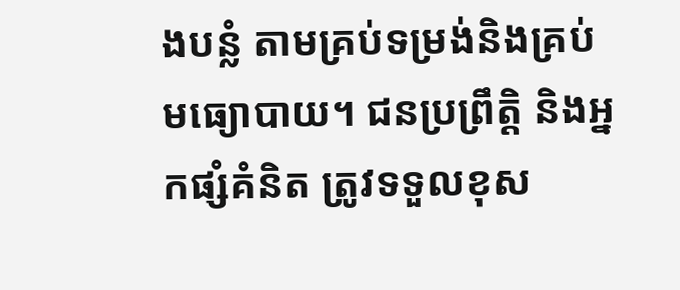ងបន្លំ តាមគ្រប់ទម្រង់និងគ្រប់មធ្យោបាយ។ ជនប្រព្រឹត្តិ និងអ្នកផ្សំគំនិត ត្រូវទទួលខុស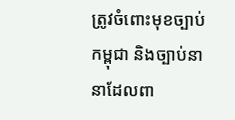ត្រូវចំពោះមុខច្បាប់កម្ពុជា និងច្បាប់នានាដែលពា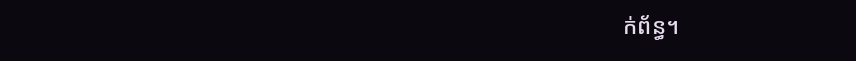ក់ព័ន្ធ។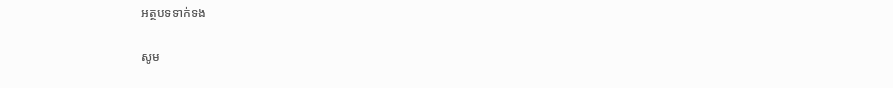អត្ថបទទាក់ទង

សូម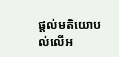ផ្ដល់មតិយោបល់លើអ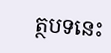ត្ថបទនេះ